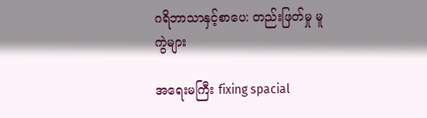ဂရိဘာသာနှင့်စာပေ: တည်းဖြတ်မှု မူကွဲများ

အရေးမကြီး fixing spacial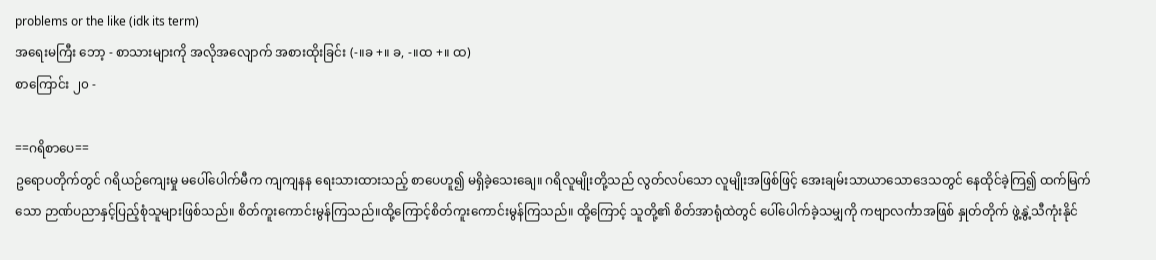problems or the like (idk its term)
အရေးမကြီး ဘော့ - စာသားများကို အလိုအလျောက် အစားထိုးခြင်း (-။ခ +။ ခ, -။ထ +။ ထ)
စာကြောင်း ၂၀ -

==ဂရိစာပေ==
ဥရောပတိုက်တွင် ဂရိယဉ်ကျေးမှု မပေါ်ပေါက်မီက ကျကျနန ရေးသားထားသည့် စာပေဟူ၍ မရှိခဲ့သေးချေ။ ဂရိလူမျိုးတို့သည် လွတ်လပ်သော လူမျိုးအဖြစ်ဖြင့် အေးချမ်းသာယာသောဒေသတွင် နေထိုင်ခဲ့ကြ၍ ထက်မြက်သော ဉာဏ်ပညာနှင့်ပြည့်စုံသူများဖြစ်သည်။ စိတ်ကူးကောင်းမွန်ကြသည်။ထို့ကြောင့်စိတ်ကူးကောင်းမွန်ကြသည်။ ထို့ကြောင့် သူတို့၏ စိတ်အာရုံထဲတွင် ပေါ်ပေါက်ခဲ့သမျှကို ကဗျာလင်္ကာအဖြစ် နှုတ်တိုက် ဖွဲ့နွဲ့သီကုံးနိုင်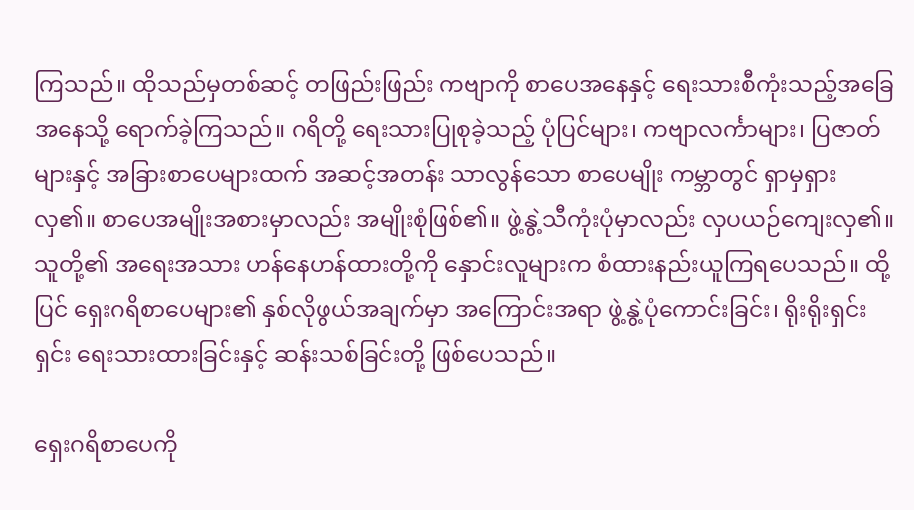ကြသည်။ ထိုသည်မှတစ်ဆင့် တဖြည်းဖြည်း ကဗျာကို စာပေအနေနှင့် ရေးသားစီကုံးသည့်အခြေအနေသို့ ရောက်ခဲ့ကြသည်။ ဂရိတို့ ရေးသားပြုစုခဲ့သည့် ပုံပြင်များ၊ ကဗျာလင်္ကာများ၊ ပြဇာတ်များနှင့် အခြားစာပေများထက် အဆင့်အတန်း သာလွန်သော စာပေမျိုး ကမ္ဘာတွင် ရှာမှရှားလှ၏။ စာပေအမျိုးအစားမှာလည်း အမျိုးစုံဖြစ်၏။ ဖွဲ့နွဲ့သီကုံးပုံမှာလည်း လှပယဉ်ကျေးလှ၏။ သူတို့၏ အရေးအသား ဟန်နေဟန်ထားတို့ကို နှောင်းလူများက စံထားနည်းယူကြရပေသည်။ ထို့ပြင် ရှေးဂရိစာပေများ၏ နှစ်လိုဖွယ်အချက်မှာ အကြောင်းအရာ ဖွဲ့နွဲ့ပုံကောင်းခြင်း၊ ရိုးရိုးရှင်းရှင်း ရေးသားထားခြင်းနှင့် ဆန်းသစ်ခြင်းတို့ ဖြစ်ပေသည်။

ရှေးဂရိစာပေကို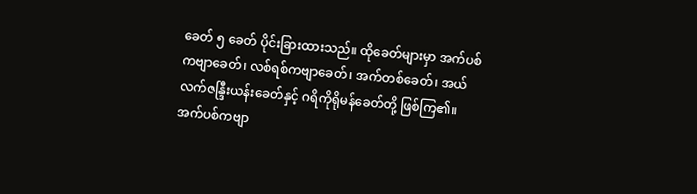ခေတ် ၅ ခေတ် ပိုင်းခြားထားသည်။ ထိုခေတ်များမှာ အက်ပစ် ကဗျာခေတ်၊ လစ်ရစ်ကဗျာခေတ်၊ အက်တစ်ခေတ်၊ အယ်လက်ဇန္ဒြီးယန်းခေတ်နှင့် ဂရိကိုရိုမန်ခေတ်တို့ ဖြစ်ကြ၏။ အက်ပစ်ကဗျာ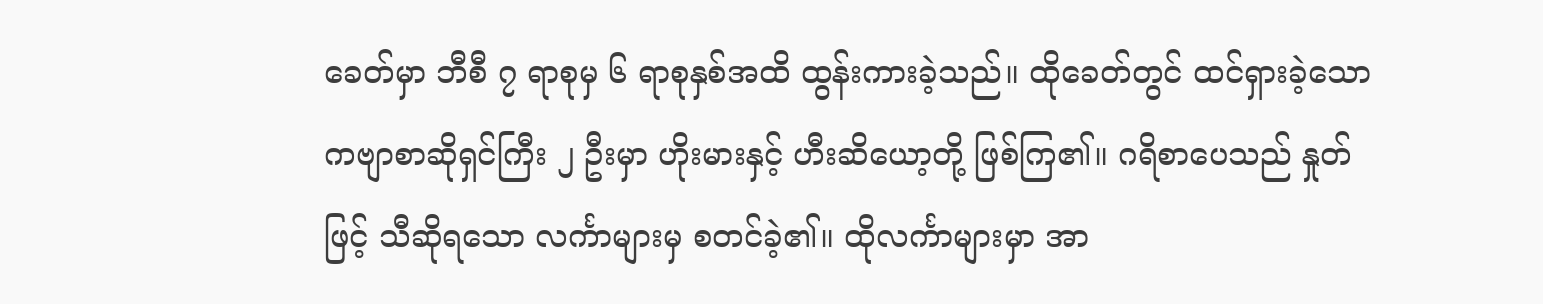ခေတ်မှာ ဘီစီ ၇ ရာစုမှ ၆ ရာစုနှစ်အထိ ထွန်းကားခဲ့သည်။ ထိုခေတ်တွင် ထင်ရှားခဲ့သော ကဗျာစာဆိုရှင်ကြီး ၂ ဦးမှာ ဟိုးမားနှင့် ဟီးဆိယော့တို့ ဖြစ်ကြ၏။ ဂရိစာပေသည် နှုတ်ဖြင့် သီဆိုရသော လင်္ကာများမှ စတင်ခဲ့၏။ ထိုလင်္ကာများမှာ အာ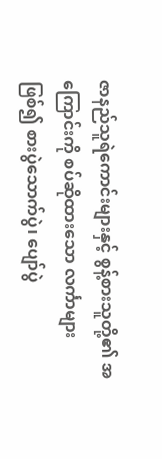ဇာနည်သူရဲကောင်းများနှင့် စွန့်စားသူတို့၏ အကြောင်းကို စပ်ဆိုထားသော လင်္ကာများဖြစ်၍ စားပွဲသောက်ပွဲ၊ ပျော်ပွဲ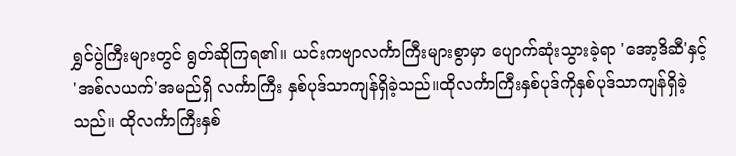ရွှင်ပွဲကြီးများတွင် ရွတ်ဆိုကြရ၏။ ယင်းကဗျာလင်္ကာကြီးများစွာမှာ ပျောက်ဆုံးသွားခဲ့ရာ 'အော့ဒိဆီ'နှင့် 'အစ်လယက်'အမည်ရှိ လင်္ကာကြီး နှစ်ပုဒ်သာကျန်ရှိခဲ့သည်။ထိုလင်္ကာကြီးနှစ်ပုဒ်ကိုနှစ်ပုဒ်သာကျန်ရှိခဲ့သည်။ ထိုလင်္ကာကြီးနှစ်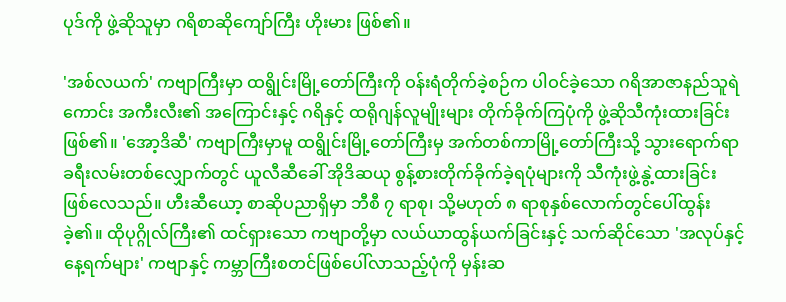ပုဒ်ကို ဖွဲ့ဆိုသူမှာ ဂရိစာဆိုကျော်ကြီး ဟိုးမား ဖြစ်၏။

'အစ်လယက်' ကဗျာကြီးမှာ ထရွိုင်းမြို့တော်ကြီးကို ဝန်းရံတိုက်ခဲ့စဉ်က ပါဝင်ခဲ့သော ဂရိအာဇာနည်သူရဲကောင်း အကီးလီး၏ အကြောင်းနှင့် ဂရိနှင့် ထရိုဂျန်လူမျိုးများ တိုက်ခိုက်ကြပုံကို ဖွဲ့ဆိုသီကုံးထားခြင်း ဖြစ်၏။ 'အော့ဒိဆီ' ကဗျာကြီးမှာမူ ထရွိုင်းမြို့တော်ကြီးမှ အက်တစ်ကာမြို့တော်ကြီးသို့ သွားရောက်ရာ ခရီးလမ်းတစ်လျှောက်တွင် ယူလီဆီခေါ် အိုဒိဆယု စွန့်စားတိုက်ခိုက်ခဲ့ရပုံများကို သီကုံးဖွဲ့နွဲ့ထားခြင်း ဖြစ်လေသည်။ ဟီးဆီယော့ စာဆိုပညာရှိမှာ ဘီစီ ၇ ရာစု၊ သို့မဟုတ် ၈ ရာစုနှစ်လောက်တွင်ပေါ်ထွန်းခဲ့၏။ ထိုပုဂ္ဂိုလ်ကြီး၏ ထင်ရှားသော ကဗျာတို့မှာ လယ်ယာထွန်ယက်ခြင်းနှင့် သက်ဆိုင်သော 'အလုပ်နှင့် နေ့ရက်များ' ကဗျာနှင့် ကမ္ဘာကြီးစတင်ဖြစ်ပေါ်လာသည့်ပုံကို မှန်းဆ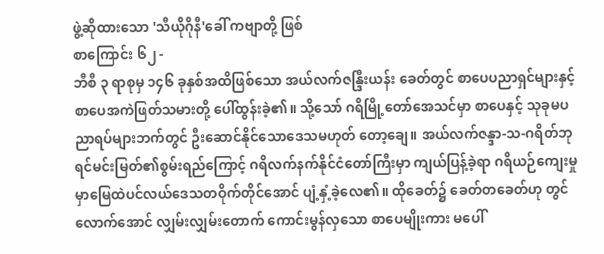ဖွဲ့ဆိုထားသော 'သီယိုဂိုနီ'ခေါ် ကဗျာတို့ ဖြစ်
စာကြောင်း ၆၂ -
ဘီစီ ၃ ရာစုမှ ၁၄၆ ခုနှစ်အထိဖြစ်သော အယ်လက်ဇန္ဒြီးယန်း ခေတ်တွင် စာပေပညာရှင်များနှင့် စာပေအကဲဖြတ်သမားတို့ ပေါ်ထွန်းခဲ့၏။ သို့သော် ဂရိမြို့တော်အေသင်မှာ စာပေနှင့် သုခုမပညာရပ်များဘက်တွင် ဦးဆောင်နိုင်သောဒေသမဟုတ် တော့ချေ။ အယ်လက်ဇန္ဒာ-သ-ဂရိတ်ဘုရင်မင်းမြတ်၏စွမ်းရည်ကြောင့် ဂရိလက်နက်နိုင်ငံတော်ကြီးမှာ ကျယ်ပြန့်ခဲ့ရာ ဂရိယဉ်ကျေးမှုမှာမြေထဲပင်လယ်ဒေသတဝိုက်တိုင်အောင် ပျံ့နှံ့ခဲ့လေ၏။ ထိုခေတ်၌ ခေတ်တခေတ်ဟု တွင်လောက်အောင် လျှမ်းလျှမ်းတောက် ကောင်းမွန်လှသော စာပေမျိုးကား မပေါ်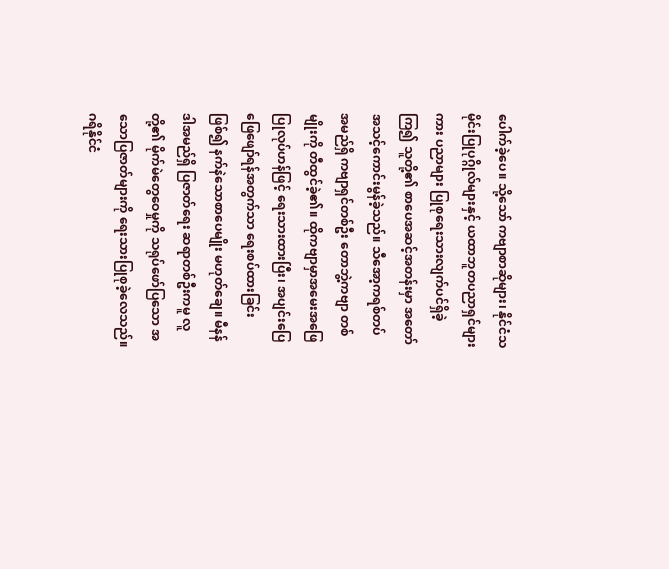ပေါက်ခဲ့ပေ။ သို့သော် ကဗျာစာဆိုများ၊ နိုင်ငံသမိုင်းပြုပုဂ္ဂိုလ်များနှင့် ယထာဘူတပညာရှင်များကား ပညာများ ပြုစုရေးသားလျက်ပင်ရှိခဲ့ကြ၍ သူတို့၏ စာပေအဆင့်အတန်းမှာ အတော်အသင့်ကောင်းမွန်ခဲ့သည်။ သီအော့ကရစ်တပ် အမည်ရှိ ကဗျာရှင်တစ်ဦး တောဘွဲ့ကဗျာ တစ်မျိုးကို တီထွင်ခဲ့၏။ ထိုကဗျာမှာအမေးအဖြေ ပြုလုပ်ဟန်ဖြင့် ရေးသားထားပြီး၊ အပျင်းပြေဖြေဖျော်ရန်အတွက်သာ ရေးစပ်ထားခြင်းဖြစ်၍ နက်နဲသောစာပေမျိုး မဟုတ်ချေ။ မီနန်ဒါအမည်ရှိ ပြဇာတ်ရေး ဆရာတစ်ဦးကမူ လူတို့၏ မိုက်မဲတွေဝေမှုကို သရုပ်ဖော်ပြသော အသောပြဇာတ်များကို ရေးသားပြုစုခဲ့လေသည်။ ဂရိနိုင်ငံ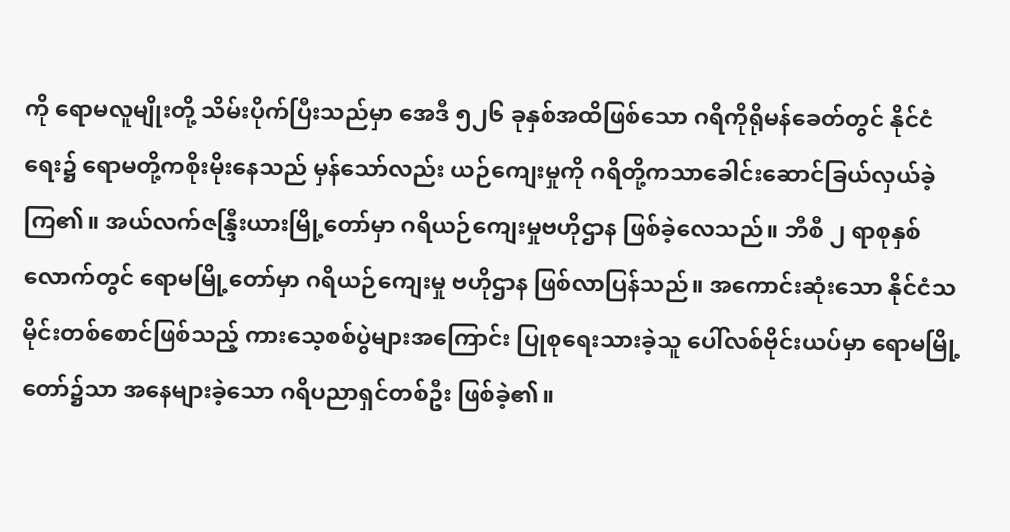ကို ရောမလူမျိုးတို့ သိမ်းပိုက်ပြီးသည်မှာ အေဒီ ၅၂၆ ခုနှစ်အထိဖြစ်သော ဂရိကိုရိုမန်ခေတ်တွင် နိုင်ငံရေး၌ ရောမတို့ကစိုးမိုးနေသည် မှန်သော်လည်း ယဉ်ကျေးမှုကို ဂရိတို့ကသာခေါင်းဆောင်ခြယ်လှယ်ခဲ့ကြ၏။ အယ်လက်ဇန္ဒြီးယားမြို့တော်မှာ ဂရိယဉ်ကျေးမှုဗဟိုဌာန ဖြစ်ခဲ့လေသည်။ ဘီစီ ၂ ရာစုနှစ် လောက်တွင် ရောမမြို့တော်မှာ ဂရိယဉ်ကျေးမှု ဗဟိုဌာန ဖြစ်လာပြန်သည်။ အကောင်းဆုံးသော နိုင်ငံသမိုင်းတစ်စောင်ဖြစ်သည့် ကားသေ့စစ်ပွဲများအကြောင်း ပြုစုရေးသားခဲ့သူ ပေါ်လစ်ဗိုင်းယပ်မှာ ရောမမြို့တော်၌သာ အနေများခဲ့သော ဂရိပညာရှင်တစ်ဦး ဖြစ်ခဲ့၏။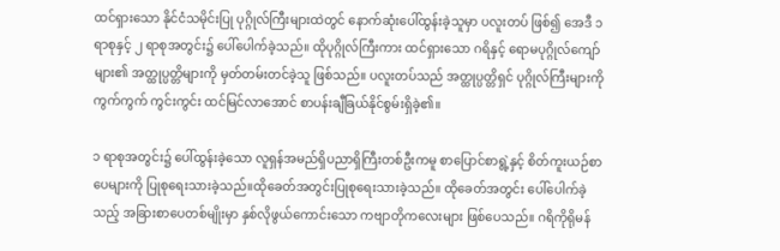ထင်ရှားသော နိုင်ငံသမိုင်းပြု ပုဂ္ဂိုလ်ကြီးများထဲတွင် နောက်ဆုံးပေါ်ထွန်းခဲ့သူမှာ ပလူးတပ် ဖြစ်၍ အေဒီ ၁ ရာစုနှင့် ၂ ရာစုအတွင်း၌ ပေါ်ပေါက်ခဲ့သည်။ ထိုပုဂ္ဂိုလ်ကြီးကား ထင်ရှားသော ဂရိနှင့် ရောမပုဂ္ဂိုလ်ကျော် များ၏ အတ္ထုပ္ပတ္တိများကို မှတ်တမ်းတင်ခဲ့သူ ဖြစ်သည်။ ပလူးတပ်သည် အတ္ထုပ္ပတ္တိရှင် ပုဂ္ဂိုလ်ကြီးများကို ကွက်ကွက် ကွင်းကွင်း ထင်မြင်လာအောင် စာပန်းချီခြယ်နိုင်စွမ်းရှိခဲ့၏။

၁ ရာစုအတွင်း၌ ပေါ်ထွန်းခဲ့သော လူရှန်အမည်ရှိပညာရှိကြီးတစ်ဦးကမူ စာပြောင်စာရွဲ့နှင့် စိတ်ကူးယဉ်စာပေများကို ပြုစုရေးသားခဲ့သည်။ထိုခေတ်အတွင်းပြုစုရေးသားခဲ့သည်။ ထိုခေတ်အတွင်း ပေါ်ပေါက်ခဲ့သည့် အခြားစာပေတစ်မျိုးမှာ နှစ်လိုဖွယ်ကောင်းသော ကဗျာတိုကလေးများ ဖြစ်ပေသည်။ ဂရိကိုရိုမန်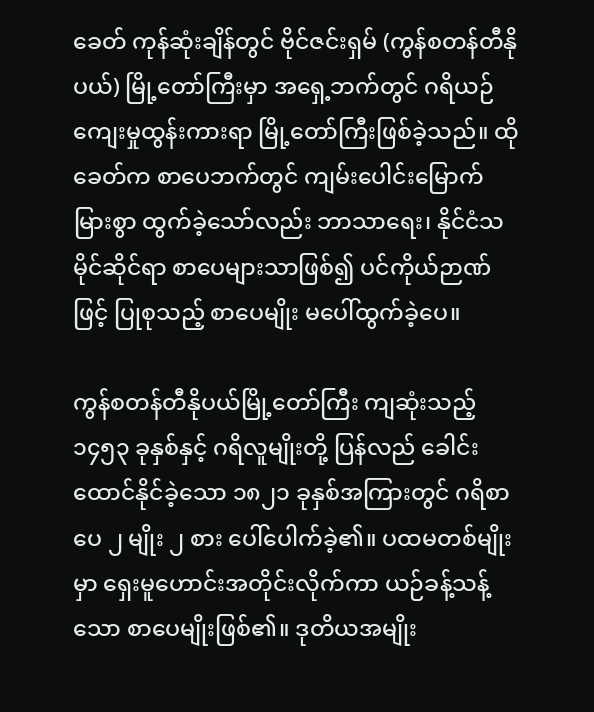ခေတ် ကုန်ဆုံးချိန်တွင် ဗိုင်ဇင်းရှမ် (ကွန်စတန်တီနိုပယ်) မြို့တော်ကြီးမှာ အရှေ့ဘက်တွင် ဂရိယဉ်ကျေးမှုထွန်းကားရာ မြို့တော်ကြီးဖြစ်ခဲ့သည်။ ထိုခေတ်က စာပေဘက်တွင် ကျမ်းပေါင်းမြောက်မြားစွာ ထွက်ခဲ့သော်လည်း ဘာသာရေး၊ နိုင်ငံသမိုင်ဆိုင်ရာ စာပေများသာဖြစ်၍ ပင်ကိုယ်ဉာဏ်ဖြင့် ပြုစုသည့် စာပေမျိုး မပေါ်ထွက်ခဲ့ပေ။

ကွန်စတန်တီနိုပယ်မြို့တော်ကြီး ကျဆုံးသည့် ၁၄၅၃ ခုနှစ်နှင့် ဂရိလူမျိုးတို့ ပြန်လည် ခေါင်းထောင်နိုင်ခဲ့သော ၁၈၂၁ ခုနှစ်အကြားတွင် ဂရိစာပေ ၂ မျိုး ၂ စား ပေါ်ပေါက်ခဲ့၏။ ပထမတစ်မျိုးမှာ ရှေးမူဟောင်းအတိုင်းလိုက်ကာ ယဉ်ခန့်သန့်သော စာပေမျိုးဖြစ်၏။ ဒုတိယအမျိုး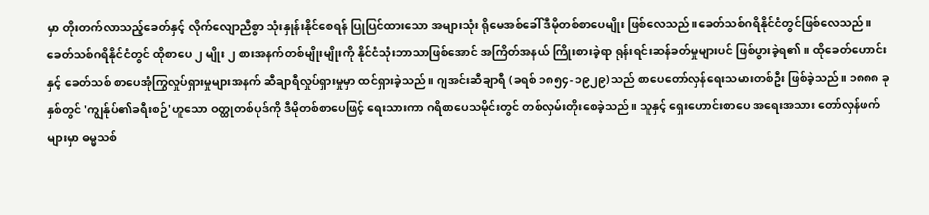မှာ တိုးတက်လာသည့်ခေတ်နှင့် လိုက်လျောညီစွာ သုံးနှုန်းနိုင်စေရန် ပြုပြင်ထားသော အများသုံး ရိုမေအစ်ခေါ် ဒီမိုတစ်စာပေမျိုး ဖြစ်လေသည်။ခေတ်သစ်ဂရိနိုင်ငံတွင်ဖြစ်လေသည်။ ခေတ်သစ်ဂရိနိုင်ငံတွင် ထိုစာပေ ၂ မျိုး ၂ စားအနက်တစ်မျိုးမျိုးကို နိုင်ငံသုံးဘာသာဖြစ်အောင် အကြိတ်အနယ် ကြိုးစားခဲ့ရာ ရုန်းရင်းဆန်ခတ်မှုများပင် ဖြစ်ပွားခဲ့ရ၏။ ထိုခေတ်ဟောင်းနှင့် ခေတ်သစ် စာပေအုံကြွလှုပ်ရှားမှုများအနက် ဆီချာရီလှုပ်ရှားမှုမှာ ထင်ရှားခဲ့သည်။ ဂျအင်းဆီချာရီ (ခရစ် ၁၈၅၄-၁၉၂၉)သည် စာပေတော်လှန်ရေးသမားတစ်ဦး ဖြစ်ခဲ့သည်။ ၁၈၈၈ ခုနှစ်တွင် 'ကျွန်ုပ်၏ခရီးစဉ်'ဟူသော ဝတ္ထုတစ်ပုဒ်ကို ဒီမိုတစ်စာပေဖြင့် ရေးသားကာ ဂရိစာပေသမိုင်းတွင် တစ်လှမ်းတိုးစေခဲ့သည်။ သူနှင့် ရှေးဟောင်းစာပေ အရေးအသား တော်လှန်ဖက်များမှာ ဓမ္မသစ်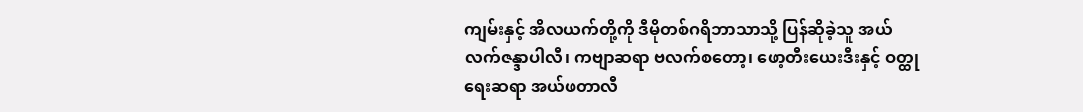ကျမ်းနှင့် အိလယက်တို့ကို ဒီမိုတစ်ဂရိဘာသာသို့ ပြန်ဆိုခဲ့သူ အယ်လက်ဇန္ဒာပါလီ၊ ကဗျာဆရာ ဗလက်စတော့၊ ဖော့တီးယေးဒီးနှင့် ဝတ္ထုရေးဆရာ အယ်ဖတာလီ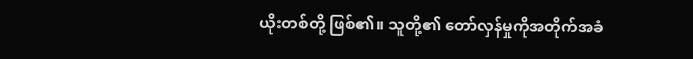ယိုးတစ်တို့ ဖြစ်၏။ သူတို့၏ တော်လှန်မှုကိုအတိုက်အခံ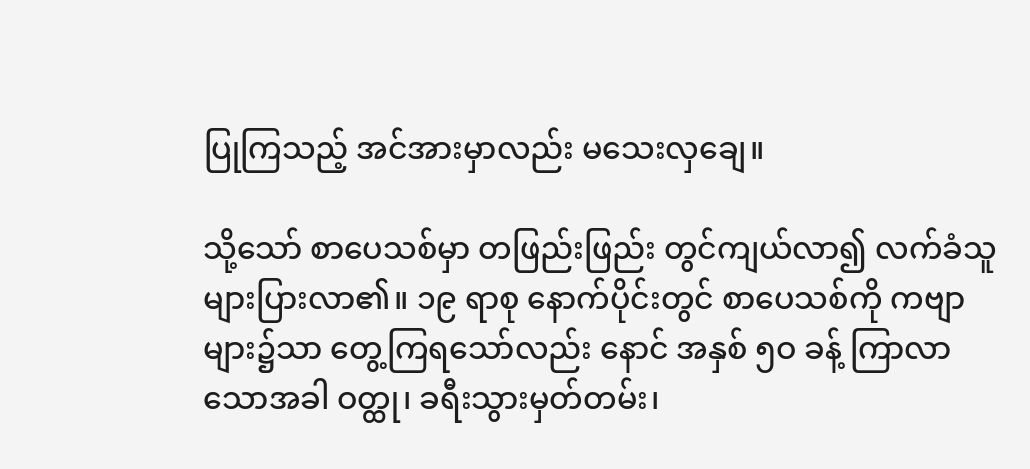ပြုကြသည့် အင်အားမှာလည်း မသေးလှချေ။

သို့သော် စာပေသစ်မှာ တဖြည်းဖြည်း တွင်ကျယ်လာ၍ လက်ခံသူများပြားလာ၏။ ၁၉ ရာစု နောက်ပိုင်းတွင် စာပေသစ်ကို ကဗျာများ၌သာ တွေ့ကြရသော်လည်း နောင် အနှစ် ၅ဝ ခန့် ကြာလာသောအခါ ဝတ္ထု၊ ခရီးသွားမှတ်တမ်း၊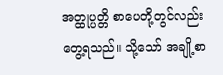အတ္ထုပ္ပတ္တိ စာပေတို့တွင်လည်း တွေ့ရသည်။ သို့သော် အချို့စာ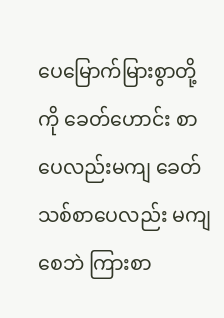ပေမြောက်မြားစွာတို့ကို ခေတ်ဟောင်း စာပေလည်းမကျ ခေတ်သစ်စာပေလည်း မကျစေဘဲ ကြားစာ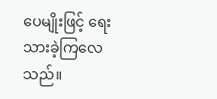ပေမျိုးဖြင့် ရေးသားခဲ့ကြလေသည်။